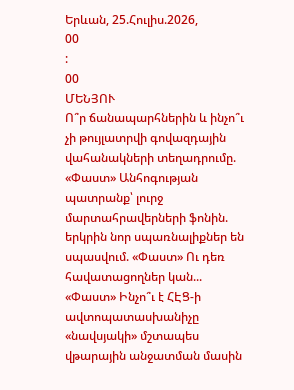Երևան, 25.Հուլիս.2026,
00
:
00
ՄԵՆՅՈՒ
Ո՞ր ճանապարհներին և ինչո՞ւ չի թույլատրվի գովազդային վահանակների տեղադրումը. «Փաստ» Անհոգության պատրանք՝ լուրջ մարտահրավերների ֆոնին. երկրին նոր սպառնալիքներ են սպասվում. «Փաստ» Ու դեռ հավատացողներ կան... «Փաստ» Ինչո՞ւ է ՀԷՑ-ի ավտոպատասխանիչը «նավսյակի» մշտապես վթարային անջատման մասին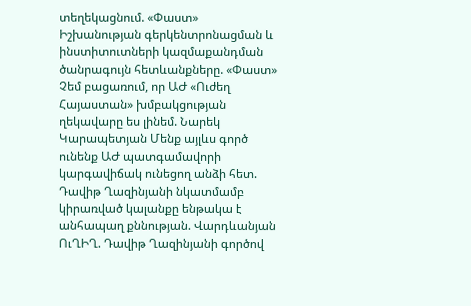տեղեկացնում. «Փաստ» Իշխանության գերկենտրոնացման և ինստիտուտների կազմաքանդման ծանրագույն հետևանքները. «Փաստ» Չեմ բացառում, որ ԱԺ «Ուժեղ Հայաստան» խմբակցության ղեկավարը ես լինեմ. Նարեկ Կարապետյան Մենք այլևս գործ ունենք ԱԺ պատգամավորի կարգավիճակ ունեցող անձի հետ. Դավիթ Ղազինյանի նկատմամբ կիրառված կալանքը ենթակա է անհապաղ քննության. Վարդևանյան ՈւՂԻՂ. Դավիթ Ղազինյանի գործով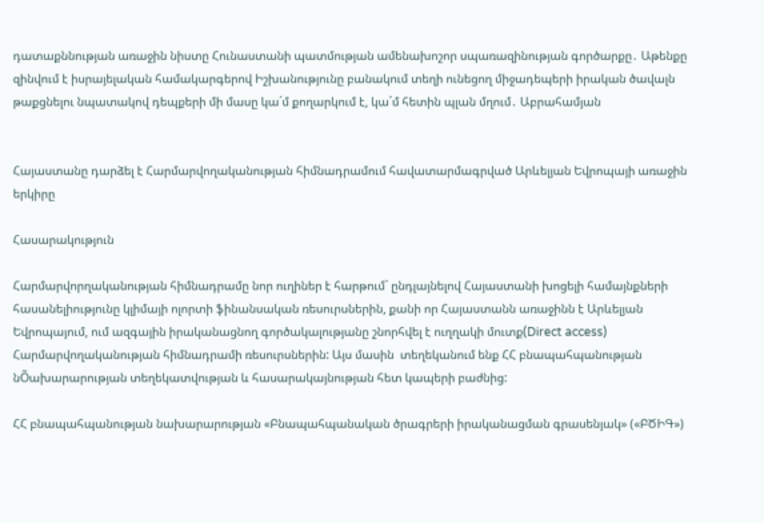դատաքննության առաջին նիստը Հունաստանի պատմության ամենախոշոր սպառազինության գործարքը․ Աթենքը զինվում է իսրայելական համակարգերով Իշխանությունը բանակում տեղի ունեցող միջադեպերի իրական ծավալն թաքցնելու նպատակով դեպքերի մի մասը կա´մ քողարկում է, կա´մ հետին պլան մղում․ Աբրահամյան


Հայաստանը դարձել է Հարմարվողականության հիմնադրամում հավատարմագրված Արևելյան Եվրոպայի առաջին երկիրը

Հասարակություն

Հարմարվորղականության հիմնադրամը նոր ուղիներ է հարթում` ընդլայնելով Հայաստանի խոցելի համայնքների հասանելիությունը կլիմայի ոլորտի ֆինանսական ռեսուրսներին, քանի որ Հայաստանն առաջինն է Արևելյան Եվրոպայում, ում ազգային իրականացնող գործակալությանը շնորհվել է ուղղակի մուտք(Direct access) Հարմարվողականության հիմնադրամի ռեսուրսներին: Այս մասին  տեղեկանում ենք ՀՀ բնապահպանության նÕախարարության տեղեկատվության և հասարակայնության հետ կապերի բաժնից:

ՀՀ բնապահպանության նախարարության «Բնապահպանական ծրագրերի իրականացման գրասենյակ» («ԲԾԻԳ»)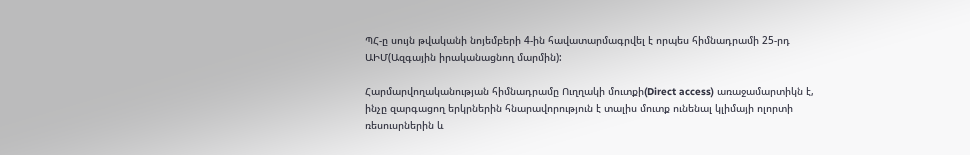ՊՀ-ը սույն թվականի նոյեմբերի 4-ին հավատարմագրվել է որպես հիմնադրամի 25-րդ ԱԻՄ(Ազգային իրականացնող մարմին):

Հարմարվողականության հիմնադրամը Ուղղակի մուտքի(Direct access) առաջամարտիկն է, ինչը զարգացող երկրներին հնարավորություն է տալիս մուտք ունենալ կլիմայի ոլորտի ռեսուսրներին և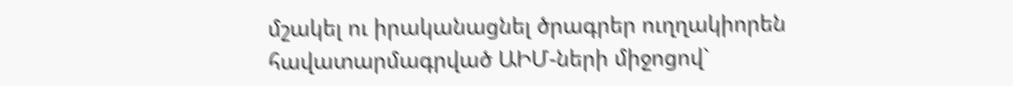մշակել ու իրականացնել ծրագրեր ուղղակիորեն հավատարմագրված ԱԻՄ-ների միջոցով`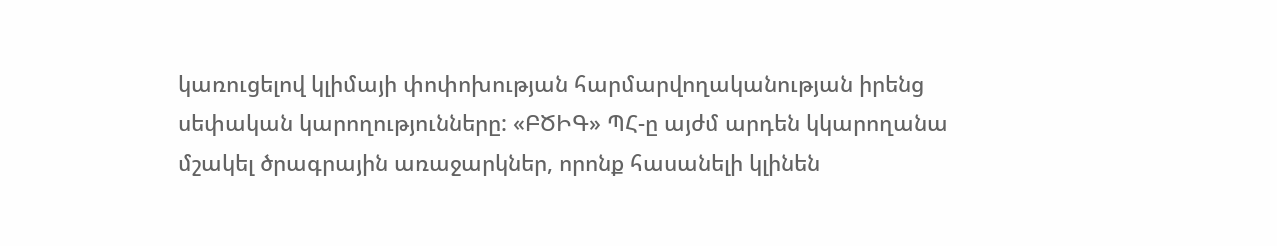կառուցելով կլիմայի փոփոխության հարմարվողականության իրենց սեփական կարողությունները: «ԲԾԻԳ» ՊՀ-ը այժմ արդեն կկարողանա մշակել ծրագրային առաջարկներ, որոնք հասանելի կլինեն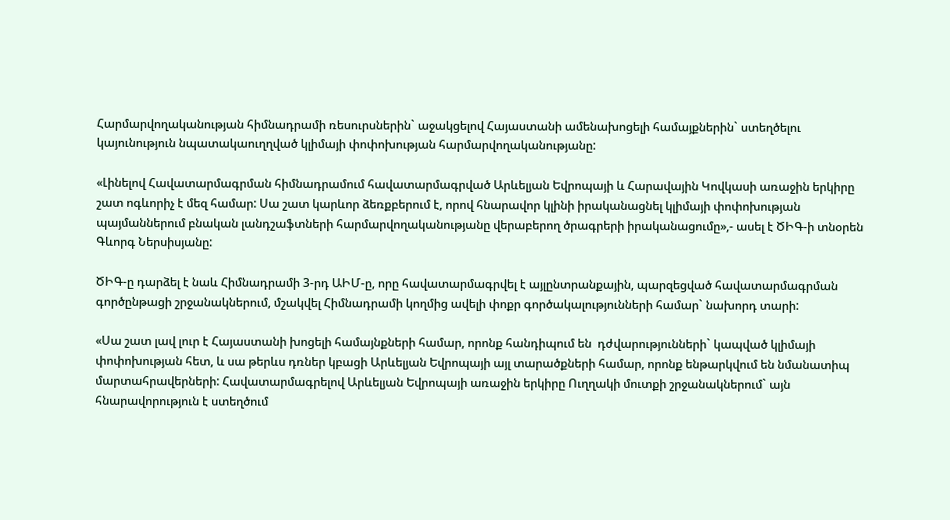Հարմարվողականության հիմնադրամի ռեսուրսներին` աջակցելով Հայաստանի ամենախոցելի համայքներին` ստեղծելու կայունություն նպատակաուղղված կլիմայի փոփոխության հարմարվողականությանը:

«Լինելով Հավատարմագրման հիմնադրամում հավատարմագրված Արևելյան Եվրոպայի և Հարավային Կովկասի առաջին երկիրը շատ ոգևորիչ է մեզ համար: Սա շատ կարևոր ձեռքբերում է, որով հնարավոր կլինի իրականացնել կլիմայի փոփոխության  պայմաններում բնական լանդշաֆտների հարմարվողականությանը վերաբերող ծրագրերի իրականացումը»,- ասել է ԾԻԳ-ի տնօրեն Գևորգ Ներսիսյանը:

ԾԻԳ-ը դարձել է նաև Հիմնադրամի 3-րդ ԱԻՄ-ը, որը հավատարմագրվել է այլընտրանքային, պարզեցված հավատարմագրման գործընթացի շրջանակներում, մշակվել Հիմնադրամի կողմից ավելի փոքր գործակալությունների համար` նախորդ տարի:

«Սա շատ լավ լուր է Հայաստանի խոցելի համայնքների համար, որոնք հանդիպում են  դժվարությունների` կապված կլիմայի փոփոխության հետ, և սա թերևս դռներ կբացի Արևելյան Եվրոպայի այլ տարածքների համար, որոնք ենթարկվում են նմանատիպ մարտահրավերների: Հավատարմագրելով Արևելյան Եվրոպայի առաջին երկիրը Ուղղակի մուտքի շրջանակներում` այն հնարավորություն է ստեղծում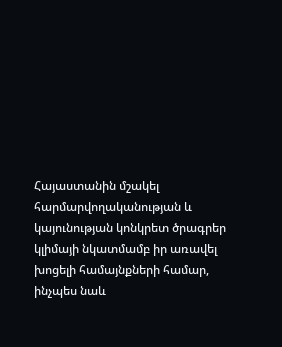Հայաստանին մշակել հարմարվողականության և կայունության կոնկրետ ծրագրեր կլիմայի նկատմամբ իր առավել խոցելի համայնքների համար, ինչպես նաև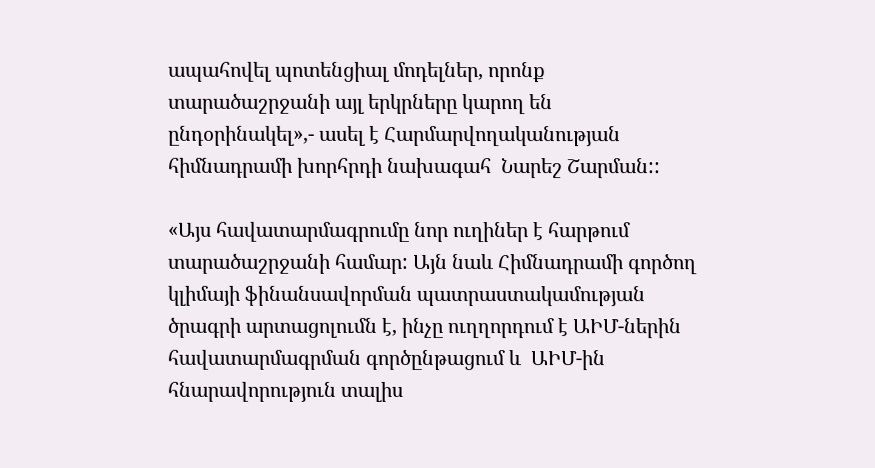ապահովել պոտենցիալ մոդելներ, որոնք տարածաշրջանի այլ երկրները կարող են ընդօրինակել»,- ասել է Հարմարվողականության հիմնադրամի խորհրդի նախագահ  Նարեշ Շարման::

«Այս հավատարմագրումը նոր ուղիներ է հարթում տարածաշրջանի համար: Այն նաև Հիմնադրամի գործող կլիմայի ֆինանսավորման պատրաստակամության ծրագրի արտացոլումն է, ինչը ուղղորդում է ԱԻՄ-ներին հավատարմագրման գործընթացում և  ԱԻՄ-ին հնարավորություն տալիս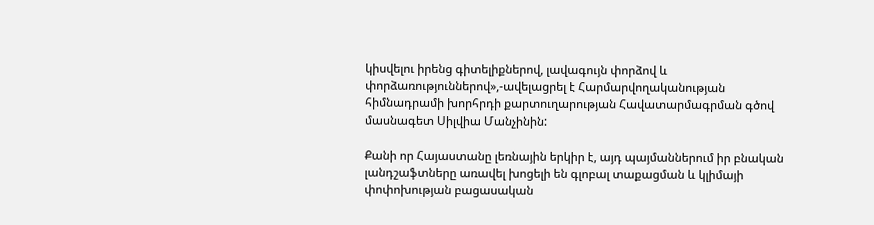կիսվելու իրենց գիտելիքներով, լավագույն փորձով և փորձառություններով»,-ավելացրել է Հարմարվողականության հիմնադրամի խորհրդի քարտուղարության Հավատարմագրման գծով մասնագետ Սիլվիա Մանչինին:

Քանի որ Հայաստանը լեռնային երկիր է, այդ պայմաններում իր բնական լանդշաֆտները առավել խոցելի են գլոբալ տաքացման և կլիմայի փոփոխության բացասական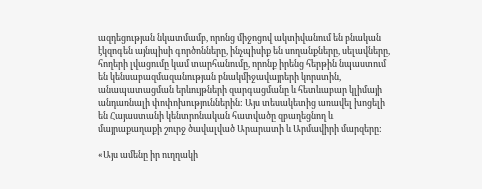ազդեցության նկատմամբ, որոնց միջոցով ակտիվանում են բնական էկզոգեն այնպիսի գործոնները, ինչպիսիք են սողանքները, սելավները, հողերի լվացումը կամ տարհանումը, որոնք իրենց հերթին նպաստում են կենսաբազմազանության բնակմիջավայրերի կորստին, անապատացման երևույթների զարգացմանը և հետևաբար կլիմայի անդառնալի փոփոխություններին: Այս տեսակետից առավել խոցելի են Հայաստանի կենտրոնական հատվածը զբաղեցնող և մայրաքաղաքի շուրջ ծավալված Արարատի և Արմավիրի մարզերը:

«Այս ամենը իր ուղղակի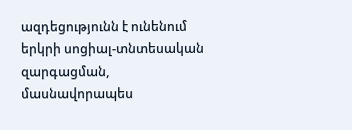ազդեցությունն է ունենում երկրի սոցիալ-տնտեսական զարգացման, մասնավորապես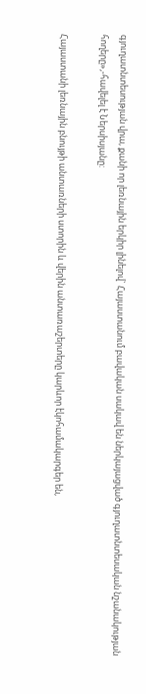գյուղատնտեսության վրա, քանի որ լեռնային երկիր լինելով` Հայաստանում բավական սակավ են ներկայացված գյուղատնտեսական նշանակության հողերը»,-հավելել է Ներսիսյանը:

Հայաստանի լեռնային բնույթի անտառների ստորին և վերին անտառաշերտերը կարևոր էկոհամակարգեր են,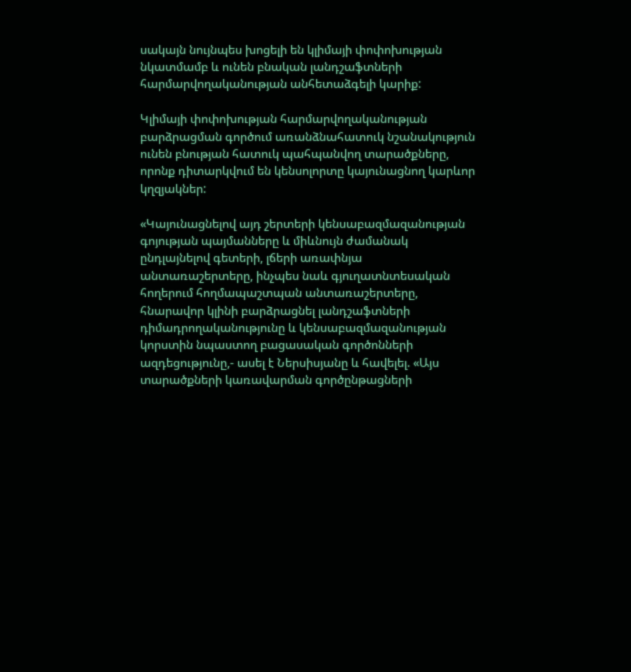սակայն նույնպես խոցելի են կլիմայի փոփոխության նկատմամբ և ունեն բնական լանդշաֆտների հարմարվողականության անհետաձգելի կարիք:

Կլիմայի փոփոխության հարմարվողականության բարձրացման գործում առանձնահատուկ նշանակություն ունեն բնության հատուկ պահպանվող տարածքները, որոնք դիտարկվում են կենսոլորտը կայունացնող կարևոր կղզյակներ:

«Կայունացնելով այդ շերտերի կենսաբազմազանության գոյության պայմանները և միևնույն ժամանակ ընդլայնելով գետերի, լճերի առափնյա անտառաշերտերը, ինչպես նաև գյուղատնտեսական հողերում հողմապաշտպան անտառաշերտերը, հնարավոր կլինի բարձրացնել լանդշաֆտների դիմադրողականությունը և կենսաբազմազանության կորստին նպաստող բացասական գործոնների ազդեցությունը,- ասել է Ներսիսյանը և հավելել. «Այս տարածքների կառավարման գործընթացների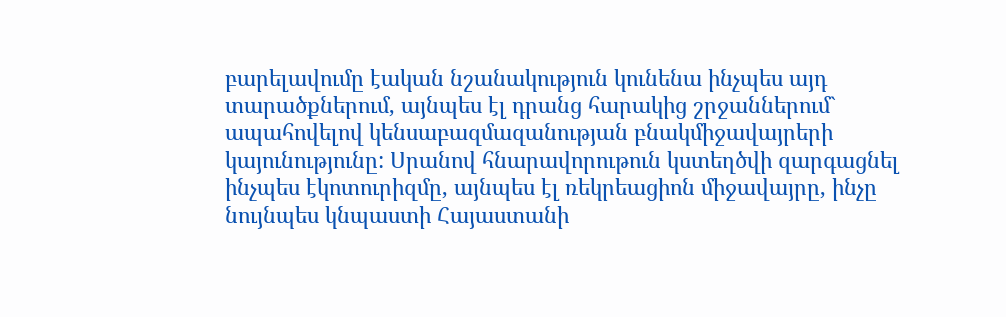բարելավումը էական նշանակություն կունենա ինչպես այդ տարածքներում, այնպես էլ դրանց հարակից շրջաններում` ապահովելով կենսաբազմազանության բնակմիջավայրերի կայունությունը: Սրանով հնարավորութուն կստեղծվի զարգացնել ինչպես էկոտուրիզմը, այնպես էլ ռեկրեացիոն միջավայրը, ինչը նույնպես կնպաստի Հայաստանի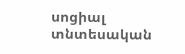սոցիալ տնտեսական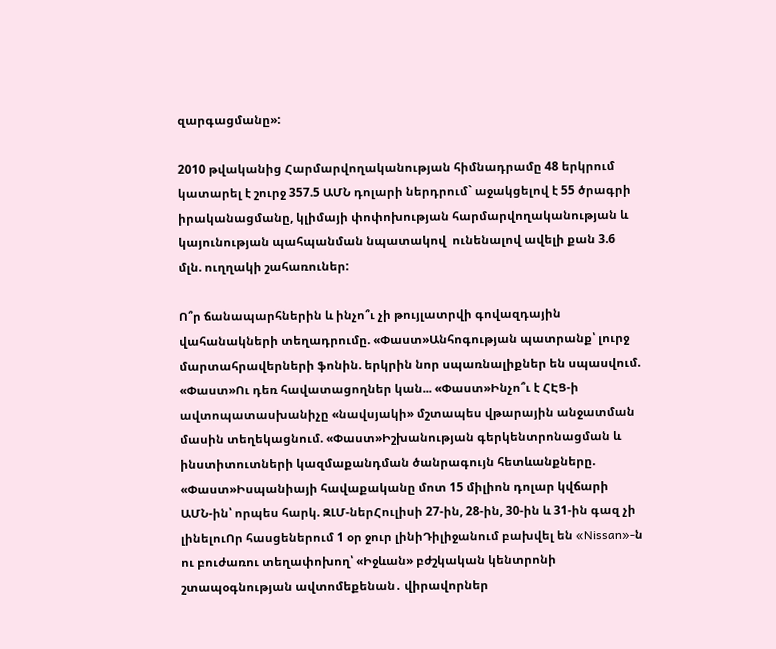զարգացմանը»:

2010 թվականից Հարմարվողականության հիմնադրամը 48 երկրում կատարել է շուրջ 357.5 ԱՄՆ դոլարի ներդրում` աջակցելով է 55 ծրագրի իրականացմանը, կլիմայի փոփոխության հարմարվողականության և կայունության պահպանման նպատակով  ունենալով ավելի քան 3.6 մլն. ուղղակի շահառուներ:

Ո՞ր ճանապարհներին և ինչո՞ւ չի թույլատրվի գովազդային վահանակների տեղադրումը. «Փաստ»Անհոգության պատրանք՝ լուրջ մարտահրավերների ֆոնին. երկրին նոր սպառնալիքներ են սպասվում. «Փաստ»Ու դեռ հավատացողներ կան... «Փաստ»Ինչո՞ւ է ՀԷՑ-ի ավտոպատասխանիչը «նավսյակի» մշտապես վթարային անջատման մասին տեղեկացնում. «Փաստ»Իշխանության գերկենտրոնացման և ինստիտուտների կազմաքանդման ծանրագույն հետևանքները. «Փաստ»Իսպանիայի հավաքականը մոտ 15 միլիոն դոլար կվճարի ԱՄՆ-ին՝ որպես հարկ. ԶԼՄ-ներՀուլիսի 27-ին, 28-ին, 30-ին և 31-ին գազ չի լինելուՈր հասցեներում 1 օր ջուր լինիԴիլիջանում բախվել են «Nissan»-ն ու բուժառու տեղափոխող՝ «Իջևան» բժշկական կենտրոնի շտապօգնության ավտոմեքենան․ վիրավորներ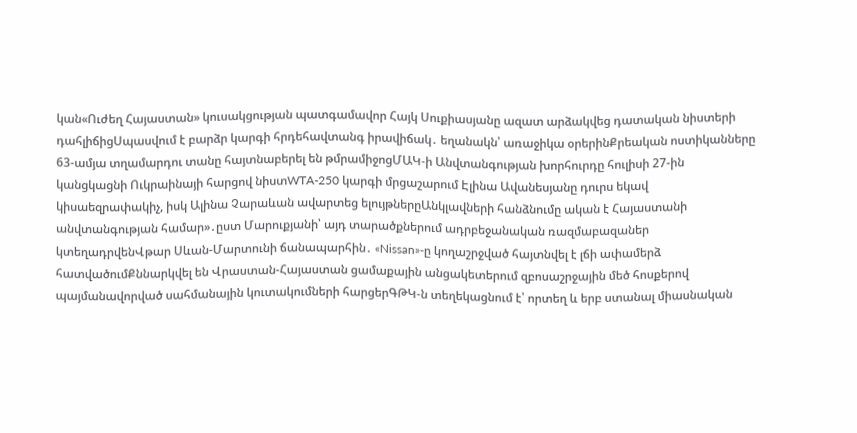կան«Ուժեղ Հայաստան» կուսակցության պատգամավոր Հայկ Սուքիասյանը ազատ արձակվեց դատական նիստերի դահլիճիցՍպասվում է բարձր կարգի հրդեհավտանգ իրավիճակ․ եղանակն՝ առաջիկա օրերինՔրեական ոստիկանները 63-ամյա տղամարդու տանը հայտնաբերել են թմրամիջոցՄԱԿ-ի Անվտանգության խորհուրդը հուլիսի 27-ին կանցկացնի Ուկրաինայի հարցով նիստWTA-250 կարգի մրցաշարում Էլինա Ավանեսյանը դուրս եկավ կիսաեզրափակիչ, իսկ Ալինա Չարաևան ավարտեց ելույթներըԱնկլավների հանձնումը ական է Հայաստանի անվտանգության համար»․ըստ Մարուքյանի՝ այդ տարածքներում ադրբեջանական ռազմաբազաներ կտեղադրվենՎթար Սևան-Մարտունի ճանապարհին․ «Nissan»-ը կողաշրջված հայտնվել է լճի ափամերձ հատվածումՔննարկվել են Վրաստան-Հայաստան ցամաքային անցակետերում զբոսաշրջային մեծ հոսքերով պայմանավորված սահմանային կուտակումների հարցերԳԹԿ-ն տեղեկացնում է՝ որտեղ և երբ ստանալ միասնական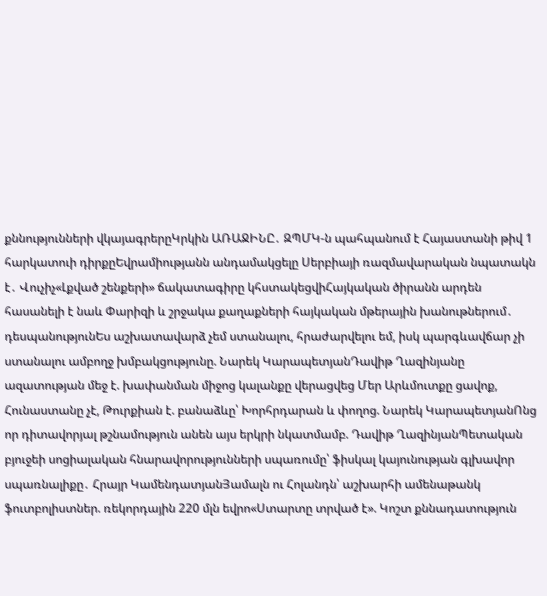քննությունների վկայագրերըԿրկին ԱՌԱՋԻՆԸ․ ԶՊՄԿ-ն պահպանում է Հայաստանի թիվ 1 հարկատուի դիրքըԵվրամիությանն անդամակցելը Սերբիայի ռազմավարական նպատակն է․ Վուչիչ«Լքված շենքերի» ճակատագիրը կհստակեցվիՀայկական ծիրանն արդեն հասանելի է նաև Փարիզի և շրջակա քաղաքների հայկական մթերային խանութներում․ դեսպանությունԵս աշխատավարձ չեմ ստանալու, հրաժարվելու եմ, իսկ պարգևավճար չի ստանալու ամբողջ խմբակցությունը. Նարեկ ԿարապետյանԴավիթ Ղազինյանը ազատության մեջ է. խափանման միջոց կալանքը վերացվեց Մեր Արևմուտքը ցավոք, Հունաստանը չէ, Թուրքիան է. բանաձևը՝ Խորհրդարան և փողոց. Նարեկ ԿարապետյանՈնց որ դիտավորյալ թշնամություն անեն այս երկրի նկատմամբ. Դավիթ ՂազինյանՊետական բյուջեի սոցիալական հնարավորությունների սպառումը՝ ֆիսկալ կայունության գլխավոր սպառնալիքը․ Հրայր ԿամենդատյանՅամալն ու Հոլանդն՝ աշխարհի ամենաթանկ ֆուտբոլիստներ. ռեկորդային 220 մլն եվրո«Ստարտը տրված է». Կոշտ քննադատություն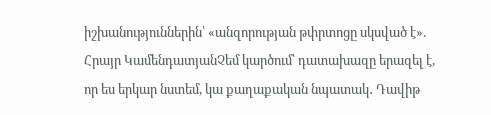իշխանություններին՝ «անզորության թփրտոցը սկսված է». Հրայր ԿամենդատյանՉեմ կարծում՝ դատախազը երազել է, որ ես երկար նստեմ, կա քաղաքական նպատակ․ Դավիթ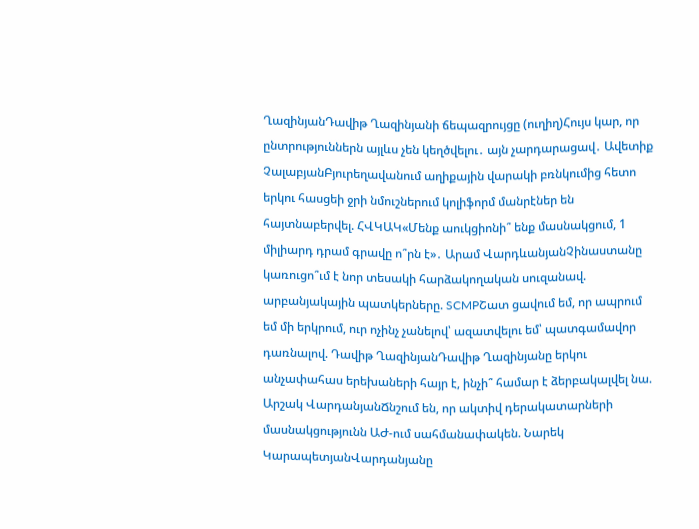ՂազինյանԴավիթ Ղազինյանի ճեպազրույցը (ուղիղ)Հույս կար, որ ընտրություններն այլևս չեն կեղծվելու․ այն չարդարացավ․ Ավետիք ՉալաբյանԲյուրեղավանում աղիքային վարակի բռնկումից հետո երկու հասցեի ջրի նմուշներում կոլիֆորմ մանրէներ են հայտնաբերվել. ՀՎԿԱԿ«Մենք աուկցիոնի՞ ենք մասնակցում, 1 միլիարդ դրամ գրավը ո՞րն է»․ Արամ ՎարդևանյանՉինաստանը կառուցո՞ւմ է նոր տեսակի հարձակողական սուզանավ. արբանյակային պատկերները. SCMPՇատ ցավում եմ, որ ապրում եմ մի երկրում, ուր ոչինչ չանելով՝ ազատվելու եմ՝ պատգամավոր դառնալով. Դավիթ ՂազինյանԴավիթ Ղազինյանը երկու անչափահաս երեխաների հայր է, ինչի՞ համար է ձերբակալվել նա. Արշակ ՎարդանյանՃնշում են, որ ակտիվ դերակատարների մասնակցությունն ԱԺ-ում սահմանափակեն. Նարեկ ԿարապետյանՎարդանյանը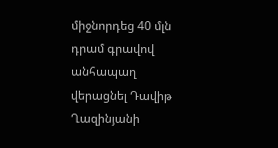միջնորդեց 40 մլն դրամ գրավով անհապաղ վերացնել Դավիթ Ղազինյանի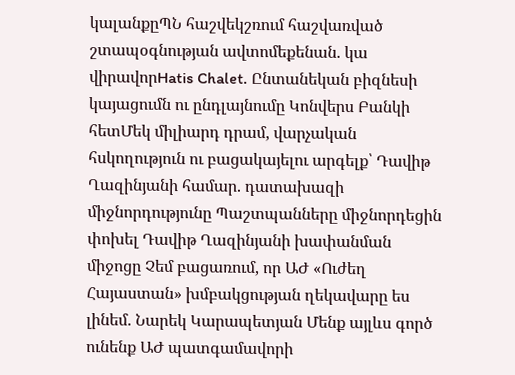կալանքըՊՆ հաշվեկշռում հաշվառված շտապօգնության ավտոմեքենան. կա վիրավորHatis Chalet. Ընտանեկան բիզնեսի կայացումն ու ընդլայնումը Կոնվերս Բանկի հետՄեկ միլիարդ դրամ, վարչական հսկողություն ու բացակայելու արգելք՝ Դավիթ Ղազինյանի համար. դատախազի միջնորդությունը Պաշտպանները միջնորդեցին փոխել Դավիթ Ղազինյանի խափանման միջոցը Չեմ բացառում, որ ԱԺ «Ուժեղ Հայաստան» խմբակցության ղեկավարը ես լինեմ. Նարեկ Կարապետյան Մենք այլևս գործ ունենք ԱԺ պատգամավորի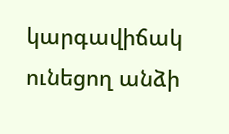կարգավիճակ ունեցող անձի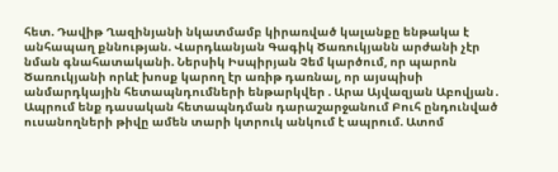հետ. Դավիթ Ղազինյանի նկատմամբ կիրառված կալանքը ենթակա է անհապաղ քննության. Վարդևանյան Գագիկ Ծառուկյանն արժանի չէր նման գնահատականի. Ներսիկ Իսպիրյան Չեմ կարծում, որ պարոն Ծառուկյանի որևէ խոսք կարող էր առիթ դառնալ, որ այսպիսի անմարդկային հետապնդումների ենթարկվեր . Արա Այվազյան Աբովյան․ Ապրում ենք դասական հետապնդման դարաշարջանում Բուհ ընդունված ուսանողների թիվը ամեն տարի կտրուկ անկում է ապրում. Ատոմ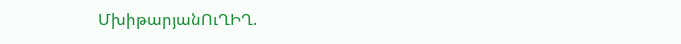ՄխիթարյանՈւՂԻՂ.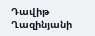Դավիթ Ղազինյանի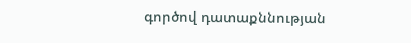գործով դատաքննության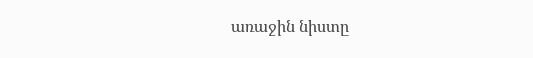առաջին նիստը